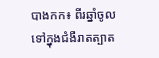បាងកក៖ ពីរឆ្នាំចូលទៅក្នុងជំងឺរាតត្បាត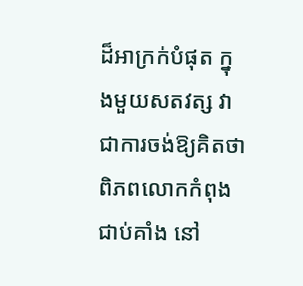ដ៏អាក្រក់បំផុត ក្នុងមួយសតវត្ស វាជាការចង់ឱ្យគិតថា ពិភពលោកកំពុងជាប់គាំង នៅ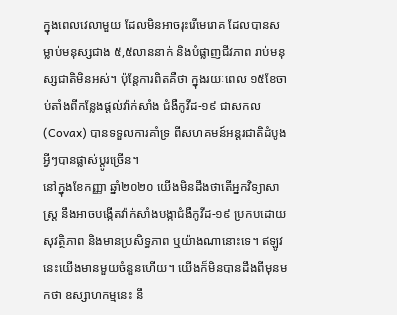ក្នុងពេលវេលាមួយ ដែលមិនអាចរុះរើមេរោគ ដែលបានសម្លាប់មនុស្សជាង ៥,៥លាននាក់ និងបំផ្លាញជីវភាព រាប់មនុស្សជាតិមិនអស់។ ប៉ុន្តែការពិតគឺថា ក្នុងរយៈពេល ១៥ខែចាប់តាំងពីកន្លែងផ្តល់វ៉ាក់សាំង ជំងឺកូវីដ-១៩ ជាសកល (Covax) បានទទួលការគាំទ្រ ពីសហគមន៍អន្តរជាតិដំបូង អ្វីៗបានផ្លាស់ប្តូរច្រើន។
នៅក្នុងខែកញ្ញា ឆ្នាំ២០២០ យើងមិនដឹងថាតើអ្នកវិទ្យាសាស្ត្រ នឹងអាចបង្កើតវ៉ាក់សាំងបង្កាជំងឺកូវីដ-១៩ ប្រកបដោយសុវត្ថិភាព និងមានប្រសិទ្ធភាព ឬយ៉ាងណានោះទេ។ ឥឡូវនេះយើងមានមួយចំនួនហើយ។ យើងក៏មិនបានដឹងពីមុនមកថា ឧស្សាហកម្មនេះ នឹ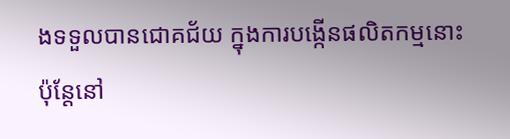ងទទួលបានជោគជ័យ ក្នុងការបង្កើនផលិតកម្មនោះ ប៉ុន្តែនៅ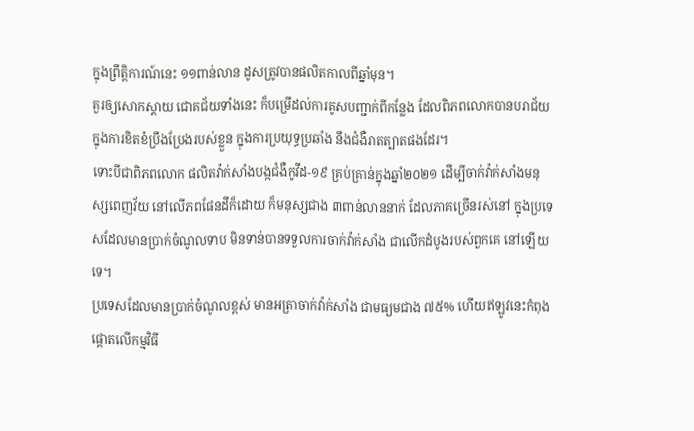ក្នុងព្រឹត្តិការណ៍នេះ ១១ពាន់លាន ដូសត្រូវបានផលិតកាលពីឆ្នាំមុន។
គួរឲ្យសោកស្ដាយ ជោគជ័យទាំងនេះ ក៏បម្រើដល់ការគូសបញ្ជាក់ពីកន្លែង ដែលពិភពលោកបានបរាជ័យ ក្នុងការខិតខំប្រឹងប្រែងរបស់ខ្លួន ក្នុងការប្រយុទ្ធប្រឆាំង នឹងជំងឺរាតត្បាតផងដែរ។
ទោះបីជាពិភពលោក ផលិតវ៉ាក់សាំងបង្កជំងឺកូវីដ-១៩ គ្រប់គ្រាន់ក្នុងឆ្នាំ២០២១ ដើម្បីចាក់វ៉ាក់សាំងមនុស្សពេញវ័យ នៅលើភពផែនដីក៏ដោយ ក៏មនុស្សជាង ៣ពាន់លាននាក់ ដែលភាគច្រើនរស់នៅ ក្នុងប្រទេសដែលមានប្រាក់ចំណូលទាប មិនទាន់បានទទួលការចាក់វ៉ាក់សាំង ជាលើកដំបូងរបស់ពួកគេ នៅឡើយទេ។
ប្រទេសដែលមានប្រាក់ចំណូលខ្ពស់ មានអត្រាចាក់វ៉ាក់សាំង ជាមធ្យមជាង ៧៥% ហើយឥឡូវនេះកំពុងផ្តោតលើកម្មវិធី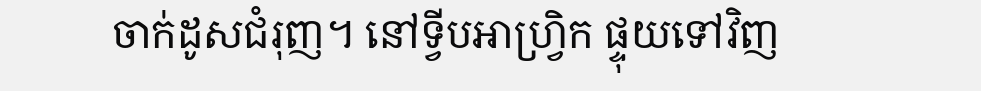ចាក់ដូសជំរុញ។ នៅទ្វីបអាហ្រ្វិក ផ្ទុយទៅវិញ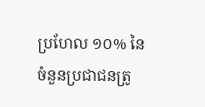ប្រហែល ១០% នៃចំនួនប្រជាជនត្រូ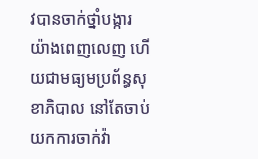វបានចាក់ថ្នាំបង្ការ យ៉ាងពេញលេញ ហើយជាមធ្យមប្រព័ន្ធសុខាភិបាល នៅតែចាប់យកការចាក់វ៉ា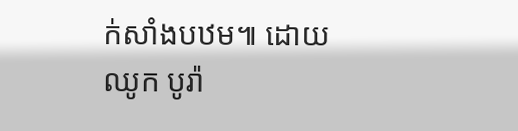ក់សាំងបឋម៕ ដោយ ឈូក បូរ៉ា